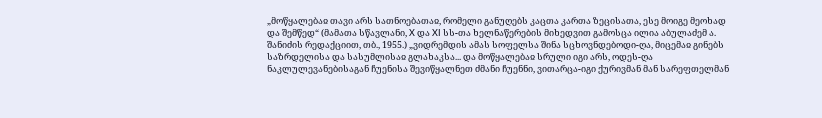„მოწყალებაჲ თავი არს სათნოებათაჲ, რომელი განუღებს კაცთა კართა ზეცისათა, ესე მოიგე მეოხად და შემწედ“ (მამათა სწავლანი, X და XI სს-თა ხელნაწერების მიხედვით გამოსცა ილია აბულაძემ ა. შანიძის რედაქციით, თბ., 1955.) „ვიდრემდის ამას სოფელსა შინა სცხოვნდებოდი-ღა, მიცემაჲ გინებს საზრდელისა და სასუმლისაჲ გლახაკსა... და მოწყალებაჲ სრული იგი არს, ოდეს-ღა ნაკლულევანებისაგან ჩუენისა შევიწყალნეთ ძმანი ჩუენნი, ვითარცა-იგი ქურივმან მან სარეფთელმან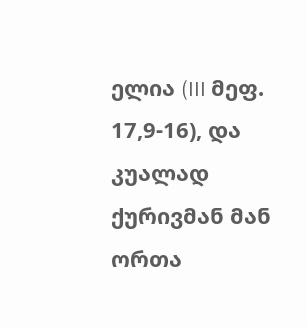ელია (III მეფ. 17,9-16), და კუალად ქურივმან მან ორთა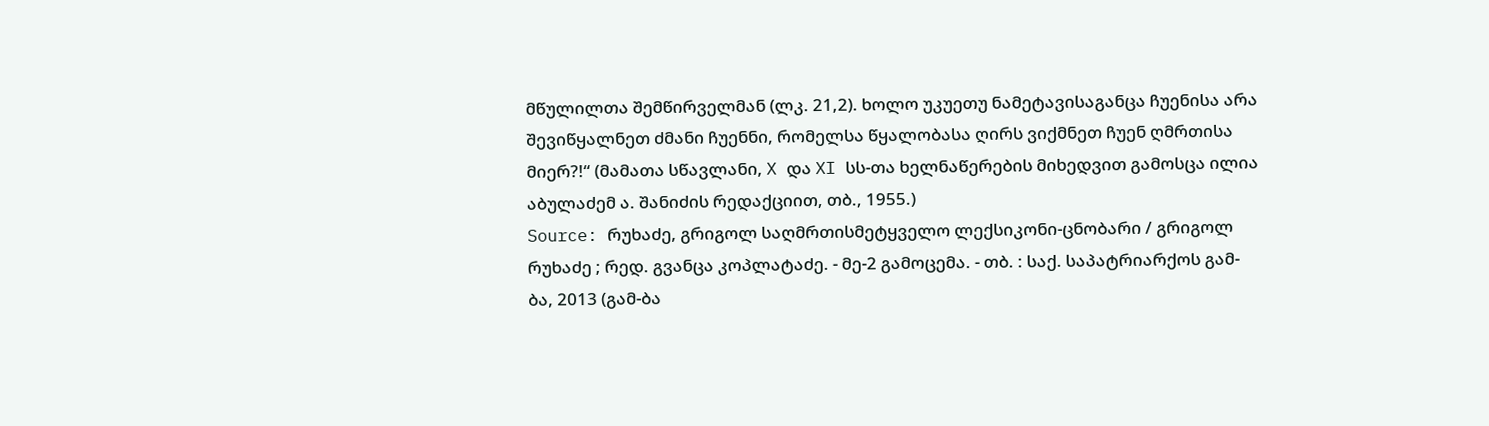მწულილთა შემწირველმან (ლკ. 21,2). ხოლო უკუეთუ ნამეტავისაგანცა ჩუენისა არა შევიწყალნეთ ძმანი ჩუენნი, რომელსა წყალობასა ღირს ვიქმნეთ ჩუენ ღმრთისა მიერ?!“ (მამათა სწავლანი, X და XI სს-თა ხელნაწერების მიხედვით გამოსცა ილია აბულაძემ ა. შანიძის რედაქციით, თბ., 1955.)
Source: რუხაძე, გრიგოლ საღმრთისმეტყველო ლექსიკონი-ცნობარი / გრიგოლ რუხაძე ; რედ. გვანცა კოპლატაძე. - მე-2 გამოცემა. - თბ. : საქ. საპატრიარქოს გამ-ბა, 2013 (გამ-ბა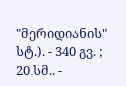"მერიდიანის" სტ.). - 340 გვ. ; 20 სმ.. -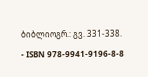ბიბლიოგრ.: გვ. 331-338. - ISBN 978-9941-9196-8-8